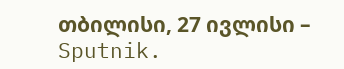თბილისი, 27 ივლისი – Sputnik.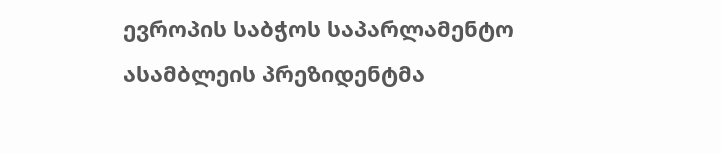ევროპის საბჭოს საპარლამენტო ასამბლეის პრეზიდენტმა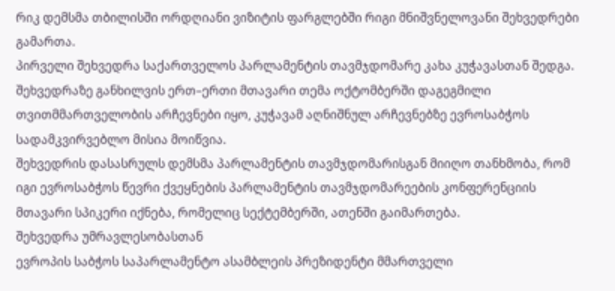რიკ დემსმა თბილისში ორდღიანი ვიზიტის ფარგლებში რიგი მნიშვნელოვანი შეხვედრები გამართა.
პირველი შეხვედრა საქართველოს პარლამენტის თავმჯდომარე კახა კუჭავასთან შედგა.
შეხვედრაზე განხილვის ერთ–ერთი მთავარი თემა ოქტომბერში დაგეგმილი თვითმმართველობის არჩევნები იყო, კუჭავამ აღნიშნულ არჩევნებზე ევროსაბჭოს სადამკვირვებლო მისია მოიწვია.
შეხვედრის დასასრულს დემსმა პარლამენტის თავმჯდომარისგან მიიღო თანხმობა, რომ იგი ევროსაბჭოს წევრი ქვეყნების პარლამენტის თავმჯდომარეების კონფერენციის მთავარი სპიკერი იქნება, რომელიც სექტემბერში, ათენში გაიმართება.
შეხვედრა უმრავლესობასთან
ევროპის საბჭოს საპარლამენტო ასამბლეის პრეზიდენტი მმართველი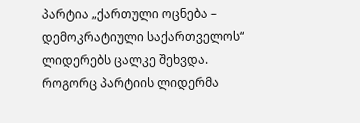პარტია „ქართული ოცნება – დემოკრატიული საქართველოს“ ლიდერებს ცალკე შეხვდა.
როგორც პარტიის ლიდერმა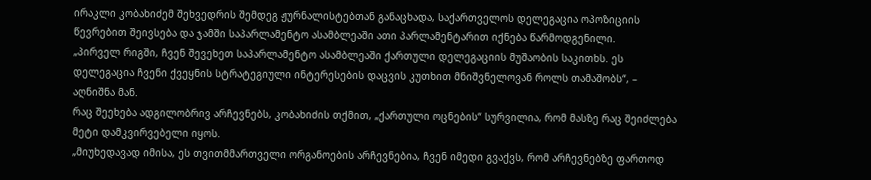ირაკლი კობახიძემ შეხვედრის შემდეგ ჟურნალისტებთან განაცხადა, საქართველოს დელეგაცია ოპოზიციის წევრებით შეივსება და ჯამში საპარლამენტო ასამბლეაში ათი პარლამენტარით იქნება წარმოდგენილი.
„პირველ რიგში, ჩვენ შევეხეთ საპარლამენტო ასამბლეაში ქართული დელეგაციის მუშაობის საკითხს. ეს დელეგაცია ჩვენი ქვეყნის სტრატეგიული ინტერესების დაცვის კუთხით მნიშვნელოვან როლს თამაშობს“, – აღნიშნა მან.
რაც შეეხება ადგილობრივ არჩევნებს, კობახიძის თქმით, „ქართული ოცნების“ სურვილია, რომ მასზე რაც შეიძლება მეტი დამკვირვებელი იყოს.
„მიუხედავად იმისა, ეს თვითმმართველი ორგანოების არჩევნებია, ჩვენ იმედი გვაქვს, რომ არჩევნებზე ფართოდ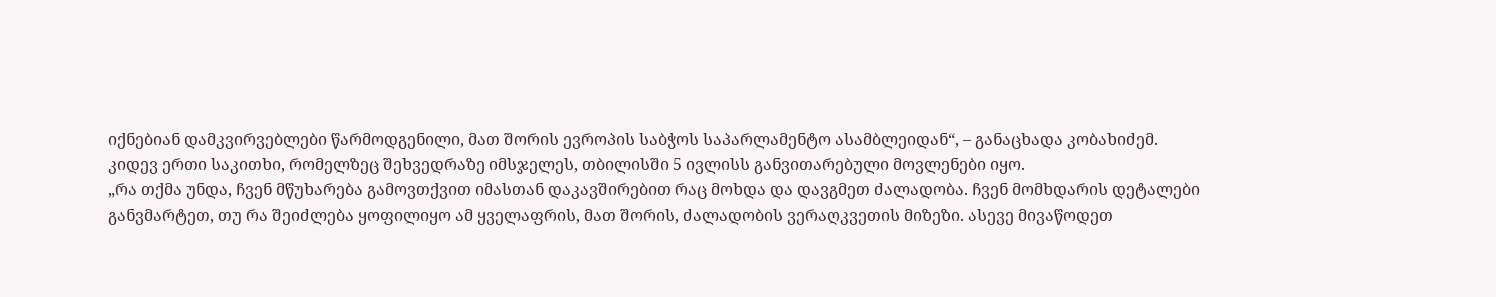იქნებიან დამკვირვებლები წარმოდგენილი, მათ შორის ევროპის საბჭოს საპარლამენტო ასამბლეიდან“, – განაცხადა კობახიძემ.
კიდევ ერთი საკითხი, რომელზეც შეხვედრაზე იმსჯელეს, თბილისში 5 ივლისს განვითარებული მოვლენები იყო.
„რა თქმა უნდა, ჩვენ მწუხარება გამოვთქვით იმასთან დაკავშირებით რაც მოხდა და დავგმეთ ძალადობა. ჩვენ მომხდარის დეტალები განვმარტეთ, თუ რა შეიძლება ყოფილიყო ამ ყველაფრის, მათ შორის, ძალადობის ვერაღკვეთის მიზეზი. ასევე მივაწოდეთ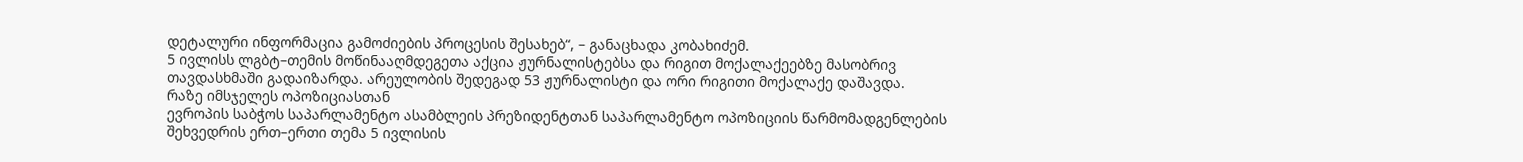დეტალური ინფორმაცია გამოძიების პროცესის შესახებ“, – განაცხადა კობახიძემ.
5 ივლისს ლგბტ–თემის მოწინააღმდეგეთა აქცია ჟურნალისტებსა და რიგით მოქალაქეებზე მასობრივ თავდასხმაში გადაიზარდა. არეულობის შედეგად 53 ჟურნალისტი და ორი რიგითი მოქალაქე დაშავდა.
რაზე იმსჯელეს ოპოზიციასთან
ევროპის საბჭოს საპარლამენტო ასამბლეის პრეზიდენტთან საპარლამენტო ოპოზიციის წარმომადგენლების შეხვედრის ერთ–ერთი თემა 5 ივლისის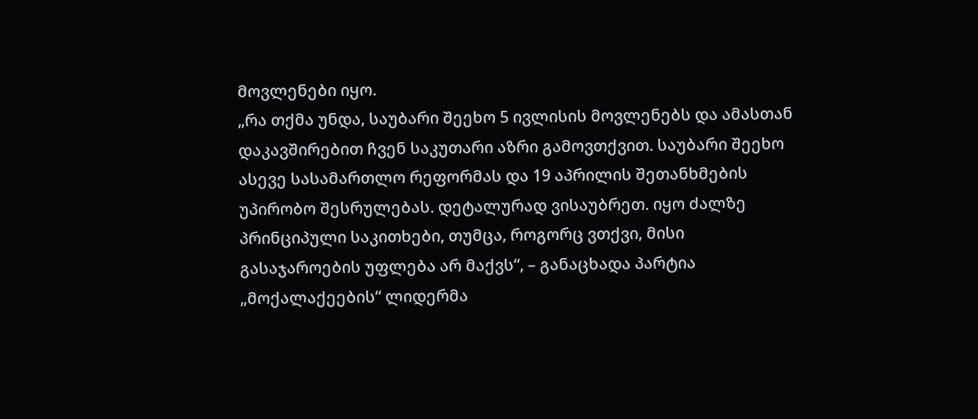მოვლენები იყო.
„რა თქმა უნდა, საუბარი შეეხო 5 ივლისის მოვლენებს და ამასთან დაკავშირებით ჩვენ საკუთარი აზრი გამოვთქვით. საუბარი შეეხო ასევე სასამართლო რეფორმას და 19 აპრილის შეთანხმების უპირობო შესრულებას. დეტალურად ვისაუბრეთ. იყო ძალზე პრინციპული საკითხები, თუმცა, როგორც ვთქვი, მისი გასაჯაროების უფლება არ მაქვს“, – განაცხადა პარტია „მოქალაქეების“ ლიდერმა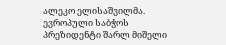ალეკო ელისაშვილმა.
ევროპული საბჭოს პრეზიდენტი შარლ მიშელი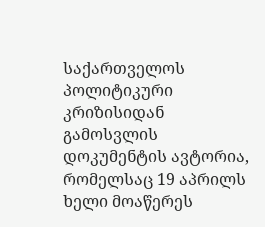საქართველოს პოლიტიკური კრიზისიდან გამოსვლის დოკუმენტის ავტორია, რომელსაც 19 აპრილს ხელი მოაწერეს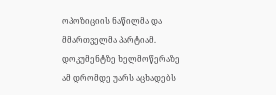ოპოზიციის ნაწილმა და მმართველმა პარტიამ. დოკუმენტზე ხელმოწერაზე ამ დრომდე უარს აცხადებს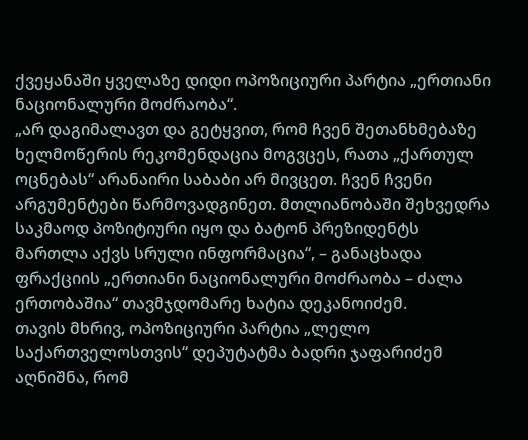ქვეყანაში ყველაზე დიდი ოპოზიციური პარტია „ერთიანი ნაციონალური მოძრაობა“.
„არ დაგიმალავთ და გეტყვით, რომ ჩვენ შეთანხმებაზე ხელმოწერის რეკომენდაცია მოგვცეს, რათა „ქართულ ოცნებას“ არანაირი საბაბი არ მივცეთ. ჩვენ ჩვენი არგუმენტები წარმოვადგინეთ. მთლიანობაში შეხვედრა საკმაოდ პოზიტიური იყო და ბატონ პრეზიდენტს მართლა აქვს სრული ინფორმაცია“, – განაცხადა ფრაქციის „ერთიანი ნაციონალური მოძრაობა – ძალა ერთობაშია“ თავმჯდომარე ხატია დეკანოიძემ.
თავის მხრივ, ოპოზიციური პარტია „ლელო საქართველოსთვის“ დეპუტატმა ბადრი ჯაფარიძემ აღნიშნა, რომ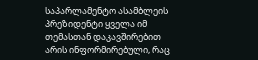საპარლამენტო ასამბლეის პრეზიდენტი ყველა იმ თემასთან დაკავშირებით არის ინფორმირებული, რაც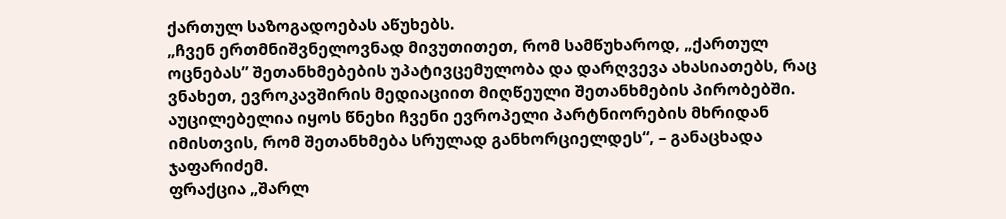ქართულ საზოგადოებას აწუხებს.
„ჩვენ ერთმნიშვნელოვნად მივუთითეთ, რომ სამწუხაროდ, „ქართულ ოცნებას” შეთანხმებების უპატივცემულობა და დარღვევა ახასიათებს, რაც ვნახეთ, ევროკავშირის მედიაციით მიღწეული შეთანხმების პირობებში. აუცილებელია იყოს წნეხი ჩვენი ევროპელი პარტნიორების მხრიდან იმისთვის, რომ შეთანხმება სრულად განხორციელდეს“, – განაცხადა ჯაფარიძემ.
ფრაქცია „შარლ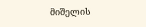მიშელის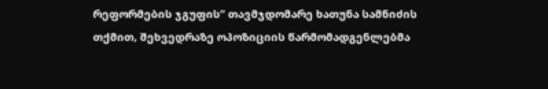რეფორმების ჯგუფის“ თავმჯდომარე ხათუნა სამნიძის თქმით, შეხვედრაზე ოპოზიციის წარმომადგენლებმა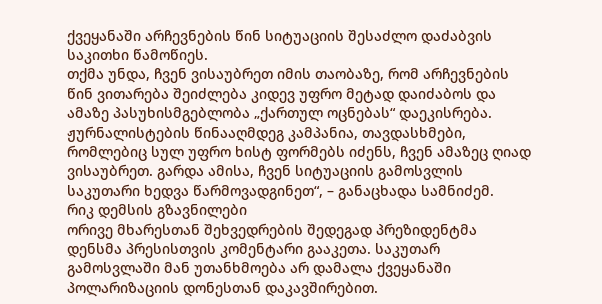ქვეყანაში არჩევნების წინ სიტუაციის შესაძლო დაძაბვის საკითხი წამოწიეს.
თქმა უნდა, ჩვენ ვისაუბრეთ იმის თაობაზე, რომ არჩევნების წინ ვითარება შეიძლება კიდევ უფრო მეტად დაიძაბოს და ამაზე პასუხისმგებლობა „ქართულ ოცნებას“ დაეკისრება. ჟურნალისტების წინააღმდეგ კამპანია, თავდასხმები, რომლებიც სულ უფრო ხისტ ფორმებს იძენს, ჩვენ ამაზეც ღიად ვისაუბრეთ. გარდა ამისა, ჩვენ სიტუაციის გამოსვლის საკუთარი ხედვა წარმოვადგინეთ“, – განაცხადა სამნიძემ.
რიკ დემსის გზავნილები
ორივე მხარესთან შეხვედრების შედეგად პრეზიდენტმა დენსმა პრესისთვის კომენტარი გააკეთა. საკუთარ გამოსვლაში მან უთანხმოება არ დამალა ქვეყანაში პოლარიზაციის დონესთან დაკავშირებით.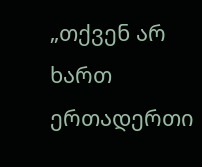„თქვენ არ ხართ ერთადერთი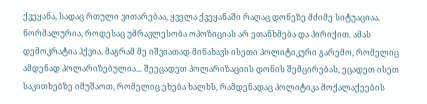ქვეყანა, სადაც რთული ვითარებაა, ყველა ქვეყანაში რაღაც დონეზე მძიმე სიტუაციაა. ნორმალურია, როდესაც უმრავლესობა ოპოზიციას არ ეთანხმება და პირიქით. ამას დემოკრატია ჰქვია. მაგრამ მე იშვიათად მინახავს ისეთი პოლიტიკური გარემო, რომელიც ამდენად პოლარიზებულია... შეეცადეთ პოლარიზაციის დონის შემცირებას, ეცადეთ ისეთ საკითხებზე იმუშაოთ, რომელიც ეხება ხალხს, რამდენადაც პოლიტიკა მოქალაქეების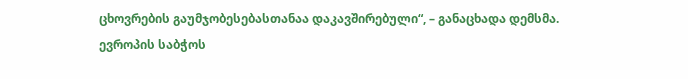ცხოვრების გაუმჯობესებასთანაა დაკავშირებული“, – განაცხადა დემსმა.
ევროპის საბჭოს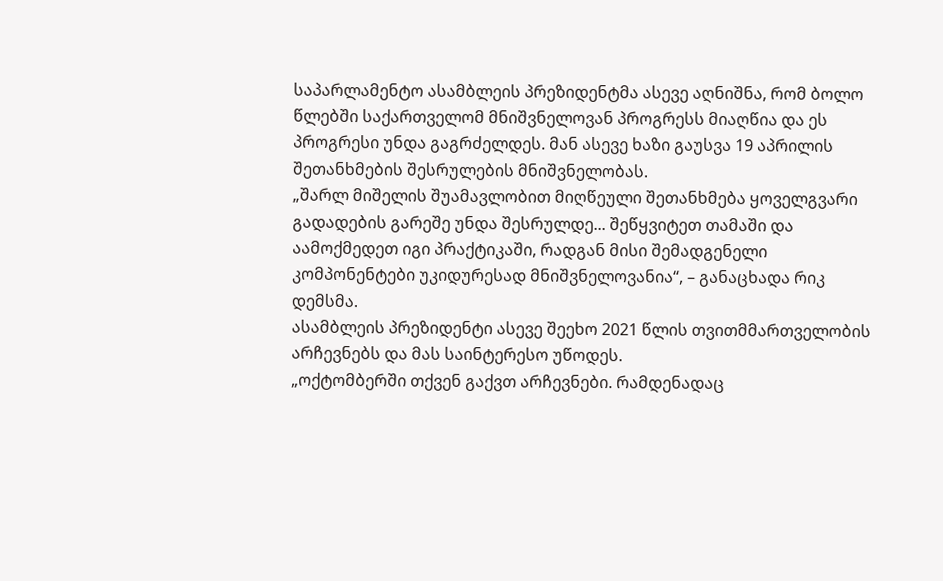საპარლამენტო ასამბლეის პრეზიდენტმა ასევე აღნიშნა, რომ ბოლო წლებში საქართველომ მნიშვნელოვან პროგრესს მიაღწია და ეს პროგრესი უნდა გაგრძელდეს. მან ასევე ხაზი გაუსვა 19 აპრილის შეთანხმების შესრულების მნიშვნელობას.
„შარლ მიშელის შუამავლობით მიღწეული შეთანხმება ყოველგვარი გადადების გარეშე უნდა შესრულდე... შეწყვიტეთ თამაში და აამოქმედეთ იგი პრაქტიკაში, რადგან მისი შემადგენელი კომპონენტები უკიდურესად მნიშვნელოვანია“, – განაცხადა რიკ დემსმა.
ასამბლეის პრეზიდენტი ასევე შეეხო 2021 წლის თვითმმართველობის არჩევნებს და მას საინტერესო უწოდეს.
„ოქტომბერში თქვენ გაქვთ არჩევნები. რამდენადაც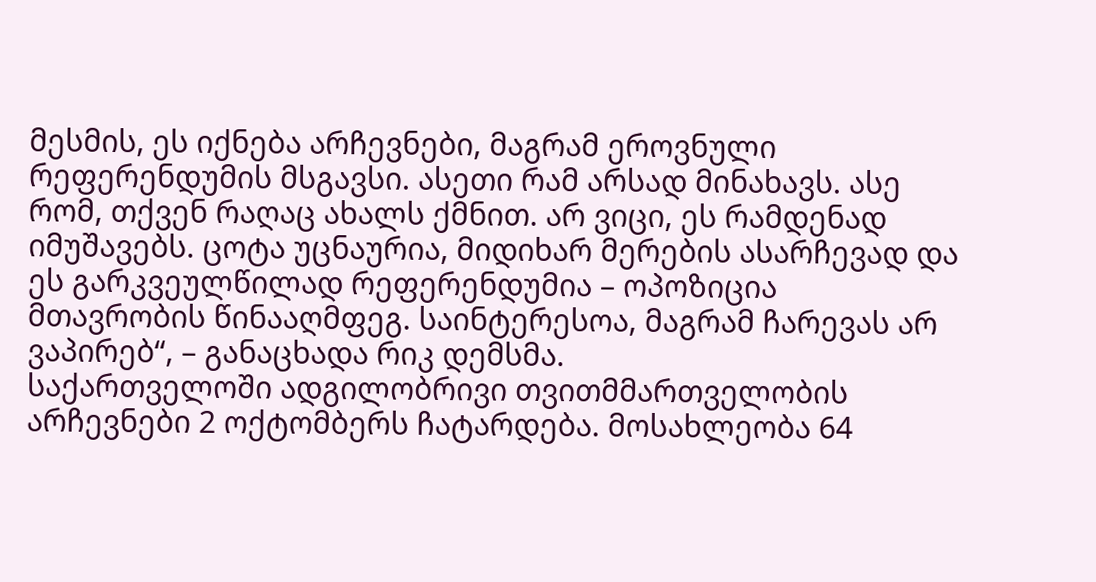მესმის, ეს იქნება არჩევნები, მაგრამ ეროვნული რეფერენდუმის მსგავსი. ასეთი რამ არსად მინახავს. ასე რომ, თქვენ რაღაც ახალს ქმნით. არ ვიცი, ეს რამდენად იმუშავებს. ცოტა უცნაურია, მიდიხარ მერების ასარჩევად და ეს გარკვეულწილად რეფერენდუმია – ოპოზიცია მთავრობის წინააღმფეგ. საინტერესოა, მაგრამ ჩარევას არ ვაპირებ“, – განაცხადა რიკ დემსმა.
საქართველოში ადგილობრივი თვითმმართველობის არჩევნები 2 ოქტომბერს ჩატარდება. მოსახლეობა 64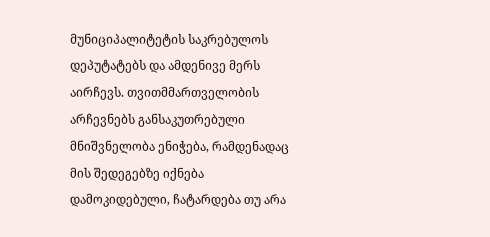მუნიციპალიტეტის საკრებულოს დეპუტატებს და ამდენივე მერს აირჩევს. თვითმმართველობის არჩევნებს განსაკუთრებული მნიშვნელობა ენიჭება, რამდენადაც მის შედეგებზე იქნება დამოკიდებული, ჩატარდება თუ არა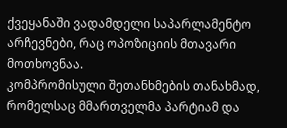ქვეყანაში ვადამდელი საპარლამენტო არჩევნები, რაც ოპოზიციის მთავარი მოთხოვნაა.
კომპრომისული შეთანხმების თანახმად, რომელსაც მმართველმა პარტიამ და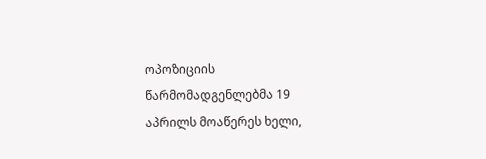ოპოზიციის წარმომადგენლებმა 19 აპრილს მოაწერეს ხელი,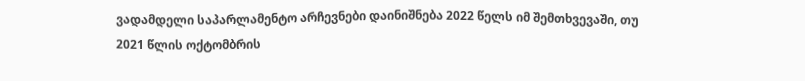ვადამდელი საპარლამენტო არჩევნები დაინიშნება 2022 წელს იმ შემთხვევაში, თუ 2021 წლის ოქტომბრის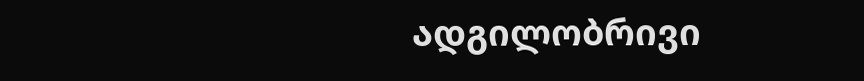ადგილობრივი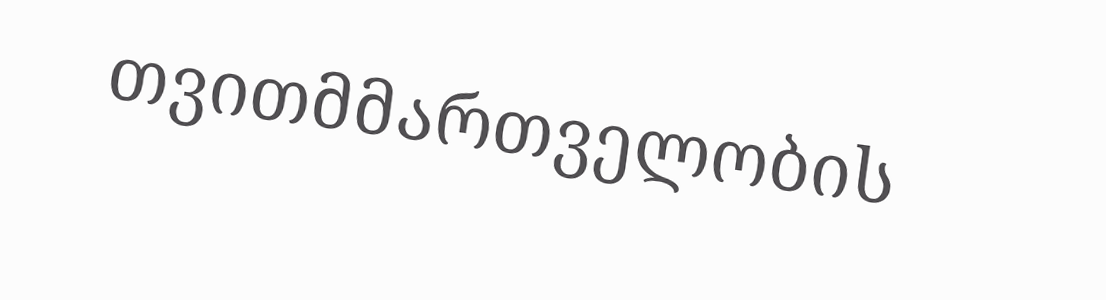თვითმმართველობის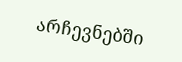არჩევნებში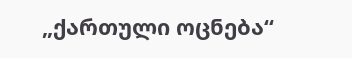„ქართული ოცნება“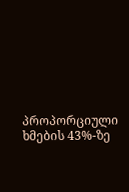პროპორციული ხმების 43%-ზე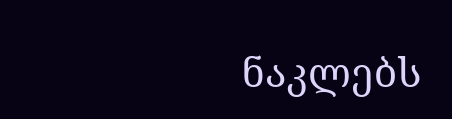ნაკლებს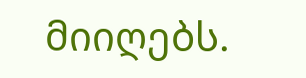მიიღებს.